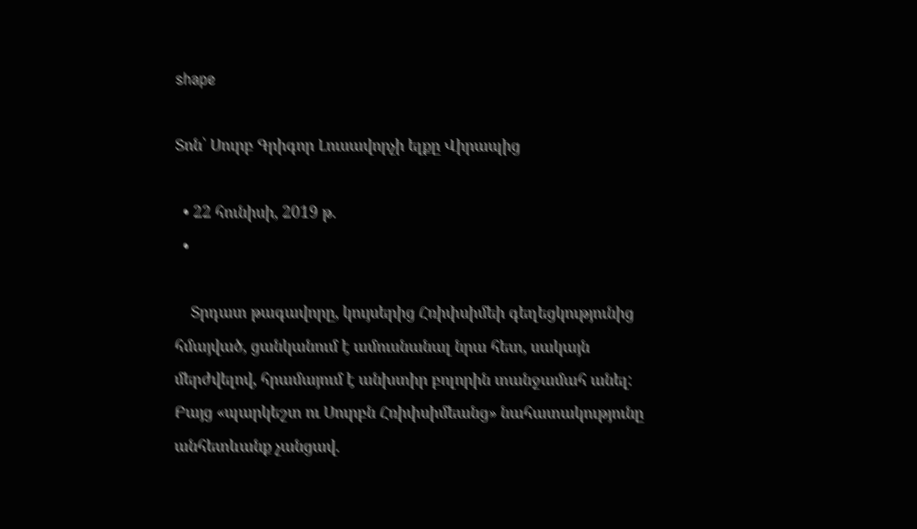shape

Տոն՝ Սուրբ Գրիգոր Լուսավորչի ելքը Վիրապից

  • 22 հունիսի, 2019 թ.
  •

    Տրդատ թագավորը, կույսերից Հռիփսիմեի գեղեցկությունից հմայված, ցանկանում է ամուսնանալ նրա հետ, սակայն մերժվելով, հրամայում է անխտիր բոլորին տանջամահ անել: Բայց «պարկեշտ ու Սուրբն Հռիփսիմեանց» նահատակությունը անհետևանք չանցավ.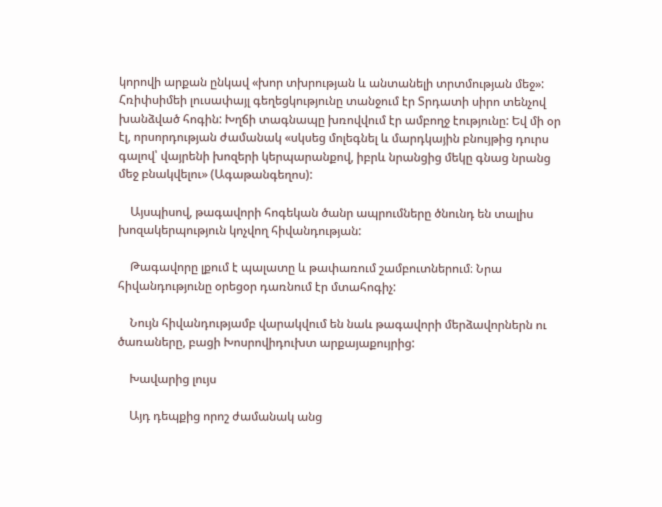կորովի արքան ընկավ «խոր տխրության և անտանելի տրտմության մեջ»: Հռիփսիմեի լուսափայլ գեղեցկությունը տանջում էր Տրդատի սիրո տենչով խանձված հոգին: Խղճի տագնապը խռովվում էր ամբողջ էությունը: Եվ մի օր էլ, որսորդության ժամանակ «սկսեց մոլեգնել և մարդկային բնույթից դուրս գալով՝ վայրենի խոզերի կերպարանքով, իբրև նրանցից մեկը գնաց նրանց մեջ բնակվելու» (Ագաթանգեղոս):

    Այսպիսով, թագավորի հոգեկան ծանր ապրումները ծնունդ են տալիս խոզակերպություն կոչվող հիվանդության:

    Թագավորը լքում է պալատը և թափառում շամբուտներում։ Նրա հիվանդությունը օրեցօր դառնում էր մտահոգիչ:

    Նույն հիվանդությամբ վարակվում են նաև թագավորի մերձավորներն ու ծառաները, բացի Խոսրովիդուխտ արքայաքույրից:

    Խավարից լույս

    Այդ դեպքից որոշ ժամանակ անց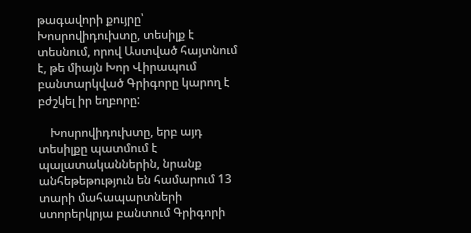թագավորի քույրը՝ Խոսրովիդուխտը, տեսիլք է տեսնում, որով Աստված հայտնում է, թե միայն Խոր Վիրապում բանտարկված Գրիգորը կարող է բժշկել իր եղբորը:

    Խոսրովիդուխտը, երբ այդ տեսիլքը պատմում է պալատականներին, նրանք անհեթեթություն են համարում 13 տարի մահապարտների ստորերկրյա բանտում Գրիգորի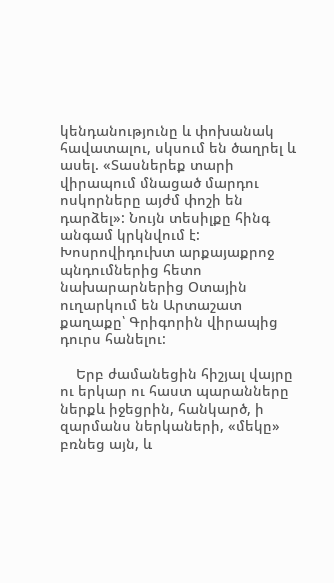կենդանությունը և փոխանակ հավատալու, սկսում են ծաղրել և ասել. «Տասներեք տարի վիրապում մնացած մարդու ոսկորները այժմ փոշի են դարձել»: Նույն տեսիլքը հինգ անգամ կրկնվում է: Խոսրովիդուխտ արքայաքրոջ պնդումներից հետո նախարարներից Օտային ուղարկում են Արտաշատ քաղաքը՝ Գրիգորին վիրապից դուրս հանելու:

    Երբ ժամանեցին հիշյալ վայրը ու երկար ու հաստ պարանները ներքև իջեցրին, հանկարծ, ի զարմանս ներկաների, «մեկը» բռնեց այն, և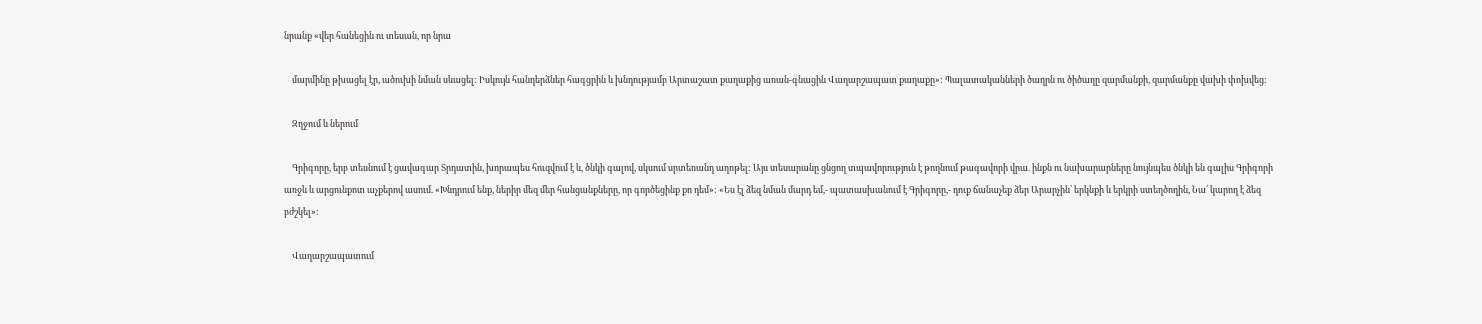նրանք «վեր հանեցին ու տեսան, որ նրա

    մարմինը թխացել էր, ածուխի նման սևացել: Իսկույն հանդերձներ հագցրին և խնդությամբ Արտաշատ քաղաքից առան-գնացին Վաղարշապատ քաղաքը»: Պալատականների ծաղրն ու ծիծաղը զարմանքի, զարմանքը վախի փոխվեց:

    Զղջում և ներում

    Գրիգորը, երբ տեսնում է ցավագար Տրդատին, խորապես հուզվում է և, ծնկի գալով, սկսում սրտեռանդ աղոթել: Այս տեսարանը ցնցող տպավորություն է թողնում թագավորի վրա. ինքն ու նախարարները նույնպես ծնկի են գալիս Գրիգորի առջև և արցունքոտ աչքերով ասում. «Խնդրում ենք, ներիր մեզ մեր հանցանքները, որ գործեցինք քո դեմ»: «Ես էլ ձեզ նման մարդ եմ,- պատասխանում է Գրիգորը,- դուք ճանաչեք ձեր Արարչին՝ երկնքի և երկրի ստեղծողին, Նա՛ կարող է ձեզ բժշկել»:

    Վաղարշապատում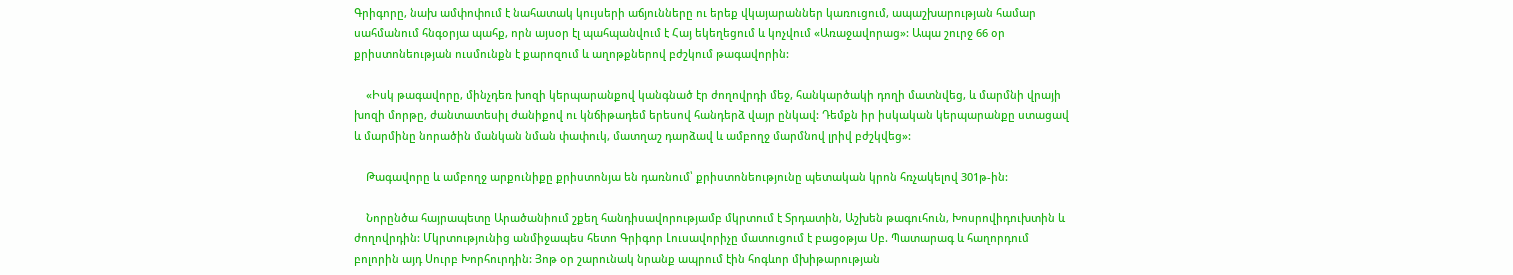Գրիգորը, նախ ամփոփում է նահատակ կույսերի աճյունները ու երեք վկայարաններ կառուցում, ապաշխարության համար սահմանում հնգօրյա պահք, որն այսօր էլ պահպանվում է Հայ եկեղեցում և կոչվում «Առաջավորաց»: Ապա շուրջ 66 օր քրիստոնեության ուսմունքն է քարոզում և աղոթքներով բժշկում թագավորին:

    «Իսկ թագավորը, մինչդեռ խոզի կերպարանքով կանգնած էր ժողովրդի մեջ, հանկարծակի դողի մատնվեց, և մարմնի վրայի խոզի մորթը, ժանտատեսիլ ժանիքով ու կնճիթադեմ երեսով հանդերձ վայր ընկավ: Դեմքն իր իսկական կերպարանքը ստացավ և մարմինը նորածին մանկան նման փափուկ, մատղաշ դարձավ և ամբողջ մարմնով լրիվ բժշկվեց»:

    Թագավորը և ամբողջ արքունիքը քրիստոնյա են դառնում՝ քրիստոնեությունը պետական կրոն հռչակելով 301թ-ին:

    Նորընծա հայրապետը Արածանիում շքեղ հանդիսավորությամբ մկրտում է Տրդատին, Աշխեն թագուհուն, Խոսրովիդուխտին և ժողովրդին: Մկրտությունից անմիջապես հետո Գրիգոր Լուսավորիչը մատուցում է բացօթյա Սբ. Պատարագ և հաղորդում բոլորին այդ Սուրբ Խորհուրդին: Յոթ օր շարունակ նրանք ապրում էին հոգևոր մխիթարության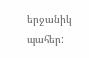երջանիկ պահեր: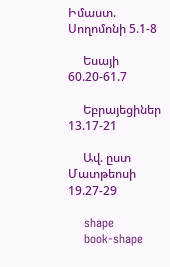Իմաստ. Սողոմոնի 5.1-8

     Եսայի 60.20-61.7

     Եբրայեցիներ 13.17-21

     Ավ. ըստ Մատթեոսի 19.27-29

    shape
    book-shape